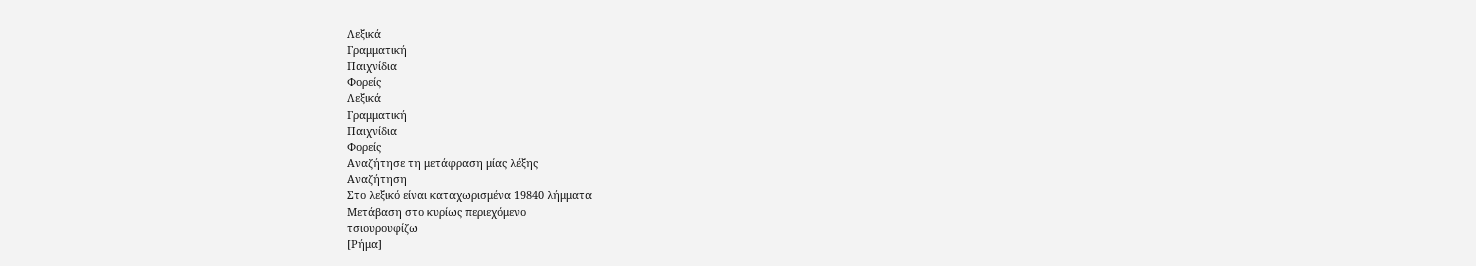Λεξικά
Γραμματική
Παιχνίδια
Φορείς
Λεξικά
Γραμματική
Παιχνίδια
Φορείς
Αναζήτησε τη μετάφραση μίας λέξης
Αναζήτηση
Στο λεξικό είναι καταχωρισμένα 19840 λήμματα
Μετάβαση στο κυρίως περιεχόμενο
τσιουρουφίζω
[Ρήμα]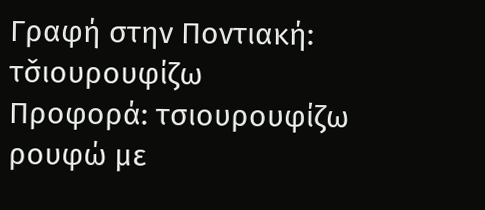Γραφή στην Ποντιακή: τσ̌ιουρουφίζω
Προφορά: τσιουρουφίζω
ρουφώ με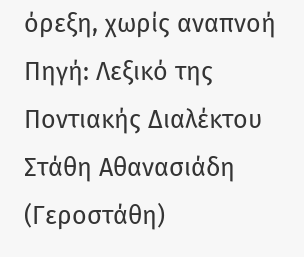όρεξη, χωρίς αναπνοή
Πηγή: Λεξικό της Ποντιακής Διαλέκτου Στάθη Αθανασιάδη (Γεροστάθη)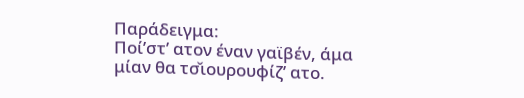Παράδειγμα:
Ποί’στ’ ατον έναν γαϊβέν, άμα μίαν θα τσ̌ιουρουφίζ’ ατο.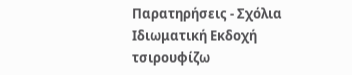Παρατηρήσεις - Σχόλια
Ιδιωματική Εκδοχή
τσιρουφίζω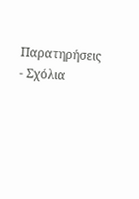Παρατηρήσεις - Σχόλια